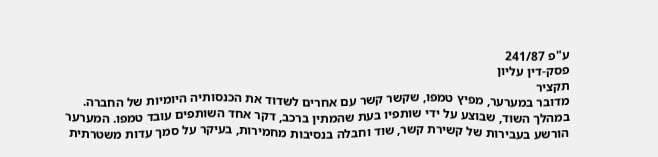ע"פ 241/87
פסק-דין עליון
תקציר
מדובר במערער, מפיץ טמפו, שקשר קשר עם אחרים לשדוד את הכנסותיה היומיות של החברה. במהלך השוד, שבוצע על ידי שותפיו בעת שהמתין ברכב, דקר אחד השותפים עובד טמפו. המערער הורשע בעבירות של קשירת קשר, שוד וחבלה בנסיבות מחמירות, בעיקר על סמך עדות משטרתית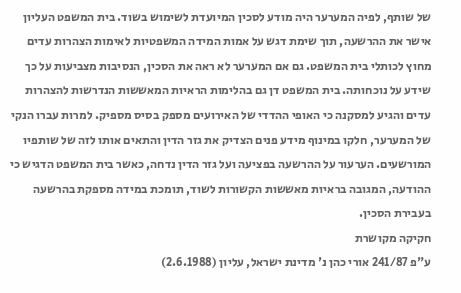של שותף, לפיה המערער היה מודע לסכין המיועדת לשימוש בשוד. בית המשפט העליון אישר את ההרשעה, תוך שימת דגש על אמות המידה המשפטיות לאימות הצהרות עדים מחוץ לכותלי בית המשפט. גם אם המערער לא ראה את הסכין, הנסיבות מצביעות על כך שידע על נוכחותה. בית המשפט דן גם בהלימות הראיות המאששות הנדרשות להצהרות עדים והגיע למסקנה כי האופי ההדדי של האירועים מספק בסיס מספיק. למרות עברו הנקי של המערער, חלקו במינוף מידע פנים הצדיק את גזר הדין והתאים אותו לזה של שותפיו המורשעים. הערעור על ההרשעה בפציעה ועל גזר הדין נדחה, כאשר בית המשפט הדגיש כי ההודעה, המגובה בראיות מאששות הקשורות לשוד, תומכת במידה מספקת בהרשעה בעבירת הסכין.
חקיקה מקושרת
ע"פ 241/87 אורי כהן נ' מדינת ישראל, עליון (2.6.1988)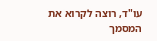עו"ד, רוצה לקרוא את המסמך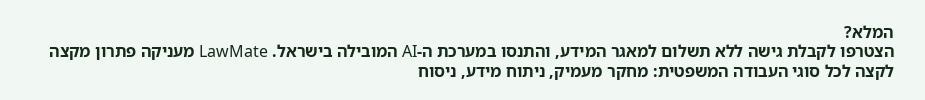המלא?
הצטרפו לקבלת גישה ללא תשלום למאגר המידע, והתנסו במערכת ה-AI המובילה בישראל. LawMate מעניקה פתרון מקצה לקצה לכל סוגי העבודה המשפטית: מחקר מעמיק, ניתוח מידע, ניסוח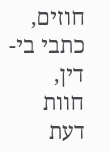חוזים, כתבי בי-דין, חוות דעת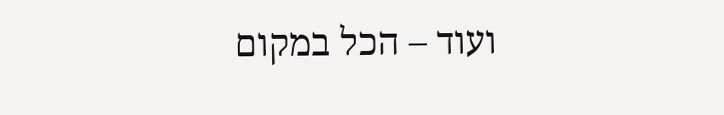ועוד – הכל במקום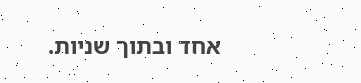אחד ובתוך שניות.